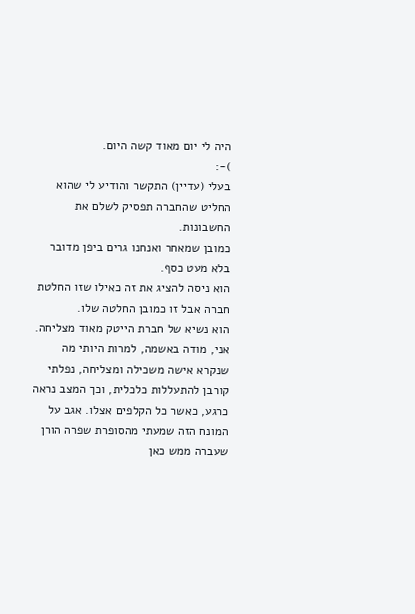היה לי יום מאוד קשה היום.
)-:
בעלי (עדיין) התקשר והודיע לי שהוא החליט שהחברה תפסיק לשלם את החשבונות.
כמובן שמאחר ואנחנו גרים ביפן מדובר בלא מעט כסף.
הוא ניסה להציג את זה כאילו שזו החלטת חברה אבל זו כמובן החלטה שלו.
הוא נשיא של חברת הייטק מאוד מצליחה.
אני, מודה באשמה, למרות היותי מה שנקרא אישה משכילה ומצליחה, נפלתי קורבן להתעללות כלכלית, וכך המצב נראה כרגע, כאשר כל הקלפים אצלו. אגב על המונח הזה שמעתי מהסופרת שפרה הורן שעברה ממש כאן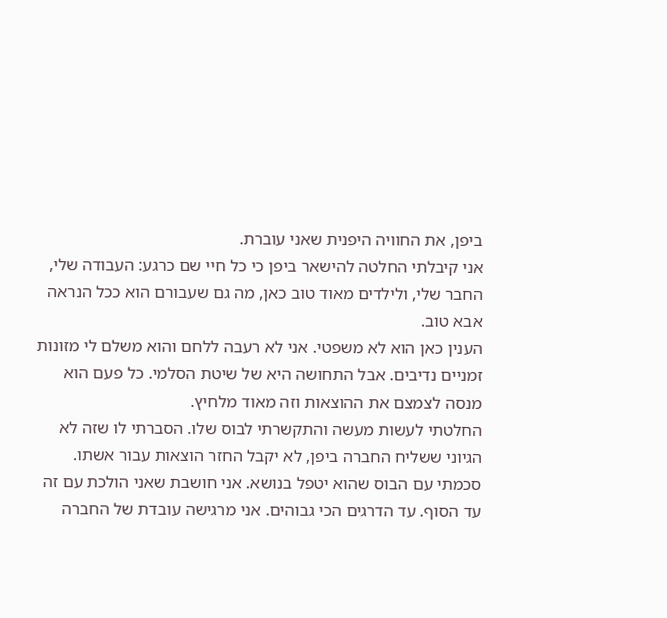ביפן, את החוויה היפנית שאני עוברת.
אני קיבלתי החלטה להישאר ביפן כי כל חיי שם כרגע: העבודה שלי, החבר שלי, ולילדים מאוד טוב כאן, מה גם שעבורם הוא ככל הנראה אבא טוב.
הענין כאן הוא לא משפטי. אני לא רעבה ללחם והוא משלם לי מזונות זמניים נדיבים. אבל התחושה היא של שיטת הסלמי. כל פעם הוא מנסה לצמצם את ההוצאות וזה מאוד מלחיץ.
החלטתי לעשות מעשה והתקשרתי לבוס שלו. הסברתי לו שזה לא הגיוני ששליח החברה ביפן, לא יקבל החזר הוצאות עבור אשתו.
סכמתי עם הבוס שהוא יטפל בנושא. אני חושבת שאני הולכת עם זה עד הסוף. עד הדרגים הכי גבוהים. אני מרגישה עובדת של החברה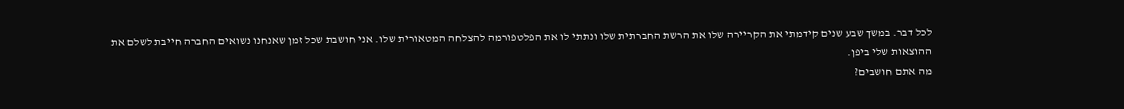לכל דבר. במשך שבע שנים קידמתי את הקריירה שלו את הרשת החברתית שלו ונתתי לו את הפלטפורמה להצלחה המטאורית שלו. אני חושבת שכל זמן שאנחנו נשואים החברה חייבת לשלם את ההוצאות שלי ביפן.
מה אתם חושבים?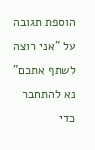הוספת תגובה על "אני רוצה לשתף אתכם"
נא להתחבר כדי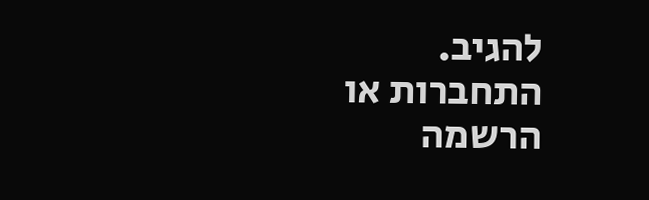להגיב.
התחברות או הרשמה